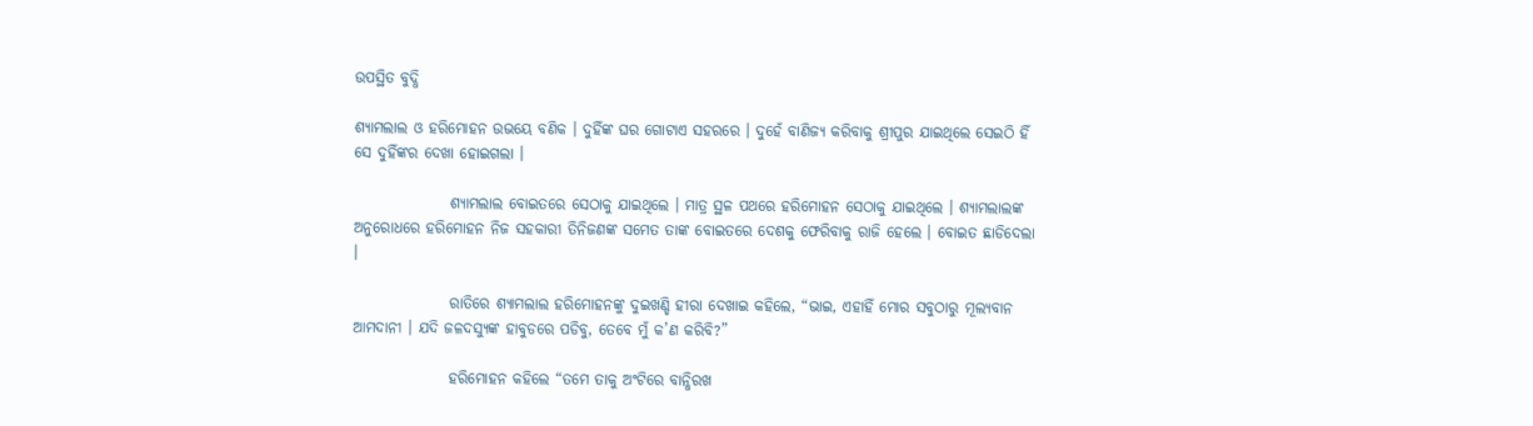ଉପସ୍ଥିତ ବୁଦ୍ଧି

ଶ୍ୟାମଲାଲ ଓ ହରିମୋହନ ଉଭୟେ ବଣିକ । ଦୁହିଁଙ୍କ ଘର ଗୋଟାଏ ସହରରେ । ଦୁହେଁ ବାଣିଜ୍ୟ କରିବାକୁ ଶ୍ରୀପୁର ଯାଇଥିଲେ ସେଇଠି ହିଁ ସେ ଦୁହିଁଙ୍କର ଦେଖା ହୋଇଗଲା ।

                ଶ୍ୟାମଲାଲ ବୋଇତରେ ସେଠାକୁ ଯାଇଥିଲେ । ମାତ୍ର ସ୍ଥଳ ପଥରେ ହରିମୋହନ ସେଠାକୁ ଯାଇଥିଲେ । ଶ୍ୟାମଲାଲଙ୍କ ଅନୁରୋଧରେ ହରିମୋହନ ନିଜ ସହକାରୀ ତିନିଜଣଙ୍କ ସମେତ ତାଙ୍କ ବୋଇତରେ ଦେଶକୁ ଫେରିବାକୁ ରାଜି ହେଲେ । ବୋଇତ ଛାଡିଦେଲା ।

                ରାତିରେ ଶ୍ୟାମଲାଲ ହରିମୋହନଙ୍କୁ ଦୁଇଖଣ୍ଡି ହୀରା ଦେଖାଇ କହିଲେ, “ଭାଇ, ଏହାହିଁ ମୋର ସବୁଠାରୁ ମୂଲ୍ୟବାନ ଆମଦାନୀ । ଯଦି ଜଳଦସ୍ୟୁଙ୍କ ହାବୁଡରେ ପଡିବୁ, ତେବେ ମୁଁ କ’ଣ କରିବି?”

                ହରିମୋହନ କହିଲେ “ତମେ ତାକୁ ଅଂଟିରେ ବାନ୍ଧିରଖ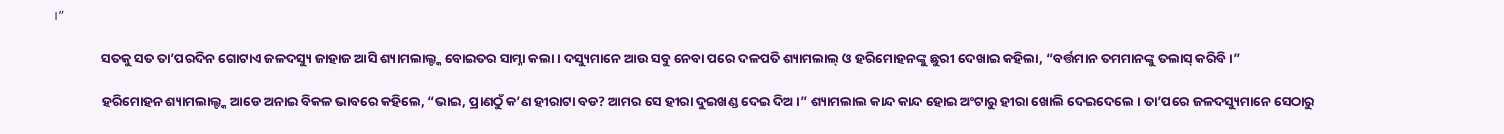।”

                ସତକୁ ସତ ତା’ପରଦିନ ଗୋଟାଏ ଜଳଦସ୍ୟୁ ଜାହାଜ ଆସି ଶ୍ୟାମଲାଲ୍ଙ୍କ ବୋଇତର ସାମ୍ନା କଲା । ଦସ୍ୟୁମାନେ ଆଉ ସବୁ ନେବା ପରେ ଦଳପତି ଶ୍ୟାମଲାଲ୍ ଓ ହରିମୋହନଙ୍କୁ ଛୁରୀ ଦେଖାଇ କହିଲା, “ବର୍ତ୍ତମାନ ତମମାନଙ୍କୁ ତଲାସ୍ କରିବି ।”

                ହରିମୋହନ ଶ୍ୟାମଲାଲ୍ଙ୍କ ଆଡେ ଅନାଇ ବିକଳ ଭାବରେ କହିଲେ, “ଭାଇ, ପ୍ରାଣଠୁଁ କ’ଣ ହୀରାଟା ବଡ? ଆମର ସେ ହୀରା ଦୁଇଖଣ୍ଡ ଦେଇ ଦିଅ ।” ଶ୍ୟାମଲାଲ କାନ୍ଦ କାନ୍ଦ ହୋଇ ଅଂଟାରୁ ହୀରା ଖୋଲି ଦେଇଦେଲେ । ତା’ପରେ ଜଳଦସ୍ୟୁମାନେ ସେଠାରୁ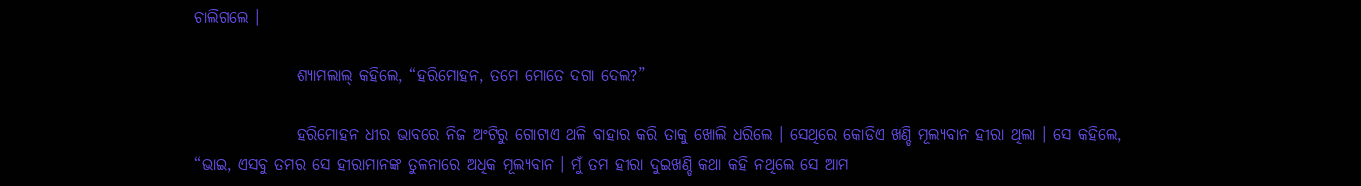ଚାଲିଗଲେ ।

                ଶ୍ୟାମଲାଲ୍ କହିଲେ, “ହରିମୋହନ, ତମେ ମୋତେ ଦଗା ଦେଲ?”

                ହରିମୋହନ ଧୀର ଭାବରେ ନିଜ ଅଂଟିରୁ ଗୋଟାଏ ଥଳି ବାହାର କରି ତାକୁ ଖୋଲି ଧରିଲେ । ସେଥିରେ କୋଡିଏ ଖଣ୍ଡି ମୂଲ୍ୟବାନ ହୀରା ଥିଲା । ସେ କହିଲେ, “ଭାଇ, ଏସବୁ ତମର ସେ ହୀରାମାନଙ୍କ ତୁଳନାରେ ଅଧିକ ମୂଲ୍ୟବାନ । ମୁଁ ତମ ହୀରା ଦୁଇଖଣ୍ଡି କଥା କହି ନଥିଲେ ସେ ଆମ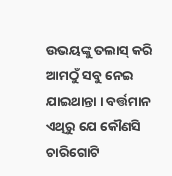ଉଭୟଙ୍କୁ ତଲାସ୍ କରି ଆମଠୁଁ ସବୁ ନେଇ ଯାଇଥାନ୍ତା । ବର୍ତ୍ତମାନ ଏଥିରୁ ଯେ କୌଣସି ଚାରିଗୋଟି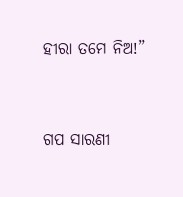ହୀରା ତମେ ନିଅ!”


ଗପ ସାରଣୀ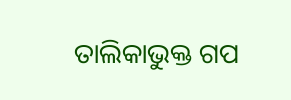ତାଲିକାଭୁକ୍ତ ଗପ